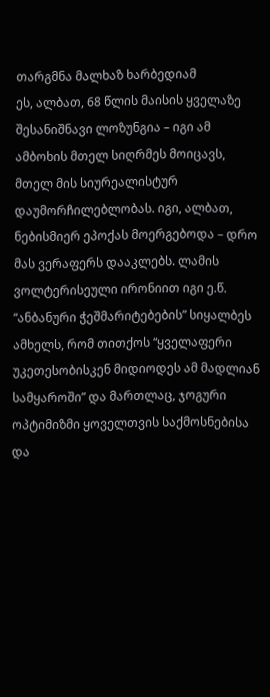თარგმნა მალხაზ ხარბედიამ
ეს, ალბათ, 68 წლის მაისის ყველაზე შესანიშნავი ლოზუნგია – იგი ამ ამბოხის მთელ სიღრმეს მოიცავს, მთელ მის სიურეალისტურ დაუმორჩილებლობას. იგი, ალბათ, ნებისმიერ ეპოქას მოერგებოდა – დრო მას ვერაფერს დააკლებს. ლამის ვოლტერისეული ირონიით იგი ე.წ. “ანბანური ჭეშმარიტებების” სიყალბეს ამხელს, რომ თითქოს “ყველაფერი უკეთესობისკენ მიდიოდეს ამ მადლიან სამყაროში” და მართლაც, ჯოგური ოპტიმიზმი ყოველთვის საქმოსნებისა და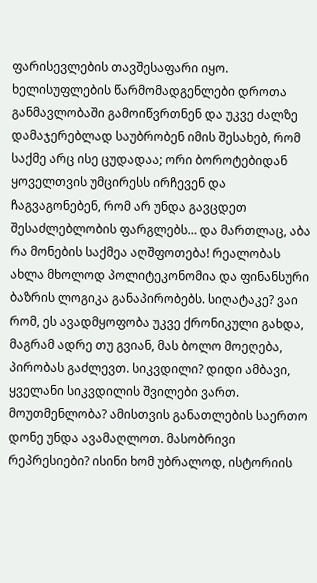ფარისევლების თავშესაფარი იყო.
ხელისუფლების წარმომადგენლები დროთა განმავლობაში გამოიწვრთნენ და უკვე ძალზე დამაჯერებლად საუბრობენ იმის შესახებ, რომ საქმე არც ისე ცუდადაა; ორი ბოროტებიდან ყოველთვის უმცირესს ირჩევენ და ჩაგვაგონებენ, რომ არ უნდა გავცდეთ შესაძლებლობის ფარგლებს… და მართლაც, აბა რა მონების საქმეა აღშფოთება! რეალობას ახლა მხოლოდ პოლიტეკონომია და ფინანსური ბაზრის ლოგიკა განაპირობებს. სიღატაკე? ვაი რომ, ეს ავადმყოფობა უკვე ქრონიკული გახდა, მაგრამ ადრე თუ გვიან, მას ბოლო მოეღება, პირობას გაძლევთ. სიკვდილი? დიდი ამბავი, ყველანი სიკვდილის შვილები ვართ. მოუთმენლობა? ამისთვის განათლების საერთო დონე უნდა ავამაღლოთ. მასობრივი რეპრესიები? ისინი ხომ უბრალოდ, ისტორიის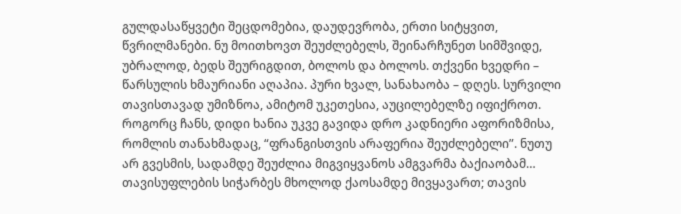გულდასაწყვეტი შეცდომებია, დაუდევრობა, ერთი სიტყვით, წვრილმანები. ნუ მოითხოვთ შეუძლებელს, შეინარჩუნეთ სიმშვიდე, უბრალოდ, ბედს შეურიგდით, ბოლოს და ბოლოს. თქვენი ხვედრი – წარსულის ხმაურიანი აღაპია. პური ხვალ, სანახაობა – დღეს. სურვილი თავისთავად უმიზნოა, ამიტომ უკეთესია, აუცილებელზე იფიქროთ.
როგორც ჩანს, დიდი ხანია უკვე გავიდა დრო კადნიერი აფორიზმისა, რომლის თანახმადაც, “ფრანგისთვის არაფერია შეუძლებელი”. ნუთუ არ გვესმის, სადამდე შეუძლია მიგვიყვანოს ამგვარმა ბაქიაობამ… თავისუფლების სიჭარბეს მხოლოდ ქაოსამდე მივყავართ; თავის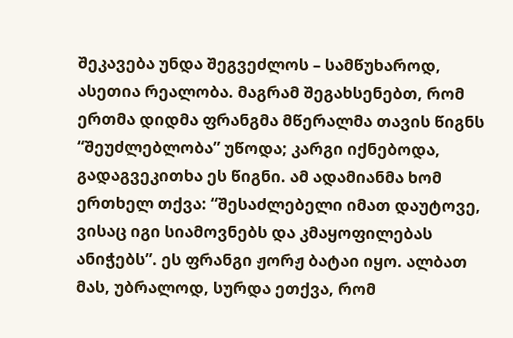შეკავება უნდა შეგვეძლოს – სამწუხაროდ, ასეთია რეალობა. მაგრამ შეგახსენებთ, რომ ერთმა დიდმა ფრანგმა მწერალმა თავის წიგნს “შეუძლებლობა” უწოდა; კარგი იქნებოდა, გადაგვეკითხა ეს წიგნი. ამ ადამიანმა ხომ ერთხელ თქვა: “შესაძლებელი იმათ დაუტოვე, ვისაც იგი სიამოვნებს და კმაყოფილებას ანიჭებს”. ეს ფრანგი ჟორჟ ბატაი იყო. ალბათ მას, უბრალოდ, სურდა ეთქვა, რომ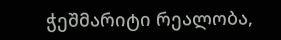ჭეშმარიტი რეალობა,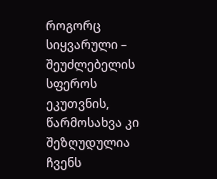როგორც სიყვარული – შეუძლებელის სფეროს ეკუთვნის, წარმოსახვა კი შეზღუდულია ჩვენს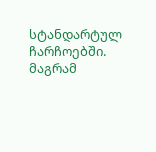სტანდარტულ ჩარჩოებში. მაგრამ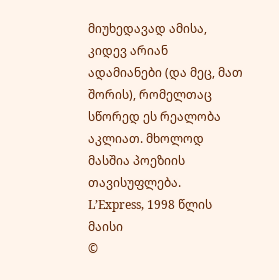მიუხედავად ამისა, კიდევ არიან ადამიანები (და მეც, მათ შორის), რომელთაც სწორედ ეს რეალობა აკლიათ. მხოლოდ მასშია პოეზიის თავისუფლება.
L’Express, 1998 წლის მაისი
©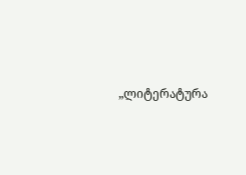„ლიტერატურა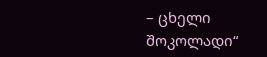– ცხელი შოკოლადი“